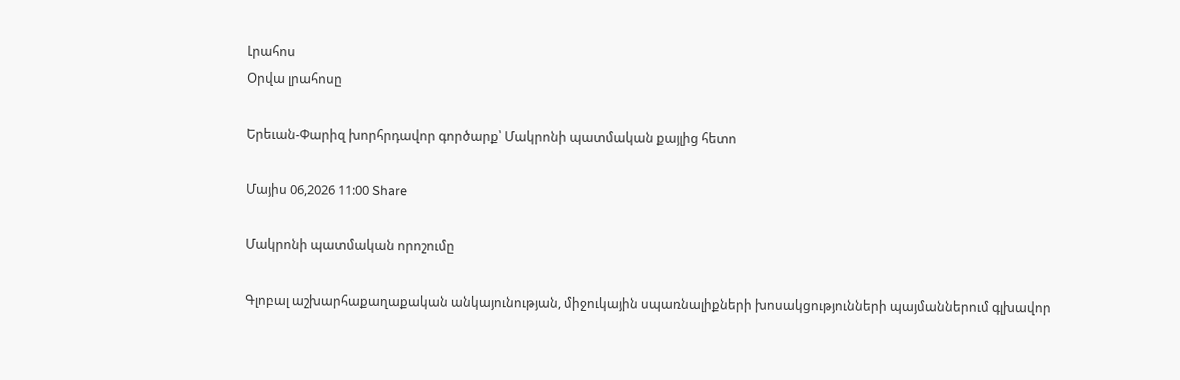Լրահոս
Օրվա լրահոսը

Երեւան-Փարիզ խորհրդավոր գործարք՝ Մակրոնի պատմական քայլից հետո

Մայիս 06,2026 11:00 Share

Մակրոնի պատմական որոշումը

Գլոբալ աշխարհաքաղաքական անկայունության, միջուկային սպառնալիքների խոսակցությունների պայմաններում գլխավոր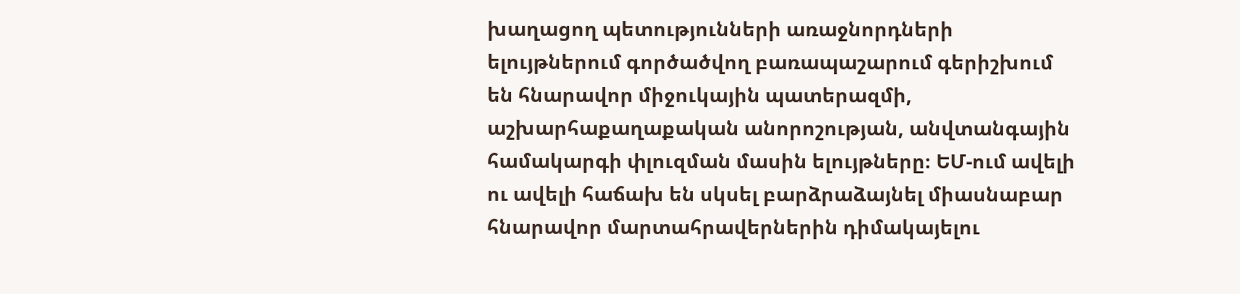խաղացող պետությունների առաջնորդների ելույթներում գործածվող բառապաշարում գերիշխում են հնարավոր միջուկային պատերազմի, աշխարհաքաղաքական անորոշության, անվտանգային համակարգի փլուզման մասին ելույթները։ ԵՄ-ում ավելի ու ավելի հաճախ են սկսել բարձրաձայնել միասնաբար հնարավոր մարտահրավերներին դիմակայելու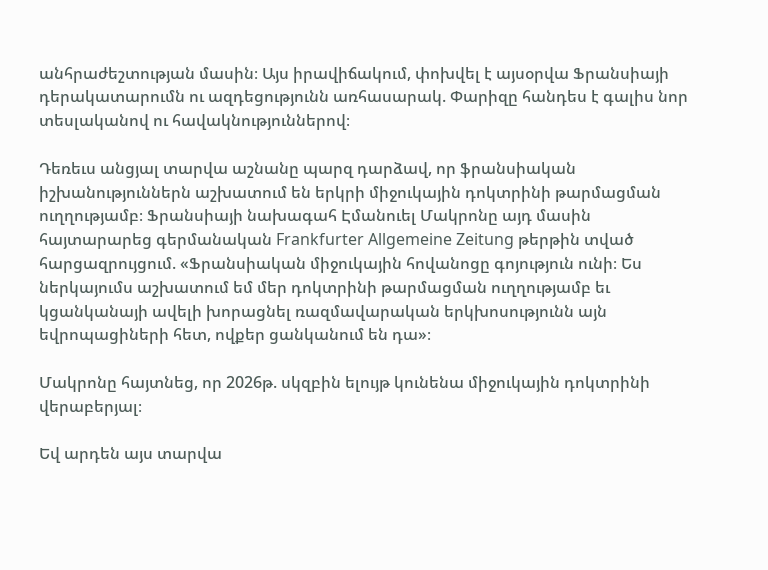անհրաժեշտության մասին։ Այս իրավիճակում, փոխվել է այսօրվա Ֆրանսիայի դերակատարումն ու ազդեցությունն առհասարակ. Փարիզը հանդես է գալիս նոր տեսլականով ու հավակնություններով։

Դեռեւս անցյալ տարվա աշնանը պարզ դարձավ, որ ֆրանսիական իշխանություններն աշխատում են երկրի միջուկային դոկտրինի թարմացման ուղղությամբ։ Ֆրանսիայի նախագահ Էմանուել Մակրոնը այդ մասին հայտարարեց գերմանական Frankfurter Allgemeine Zeitung թերթին տված հարցազրույցում. «Ֆրանսիական միջուկային հովանոցը գոյություն ունի։ Ես ներկայումս աշխատում եմ մեր դոկտրինի թարմացման ուղղությամբ եւ կցանկանայի ավելի խորացնել ռազմավարական երկխոսությունն այն եվրոպացիների հետ, ովքեր ցանկանում են դա»։

Մակրոնը հայտնեց, որ 2026թ. սկզբին ելույթ կունենա միջուկային դոկտրինի վերաբերյալ։

Եվ արդեն այս տարվա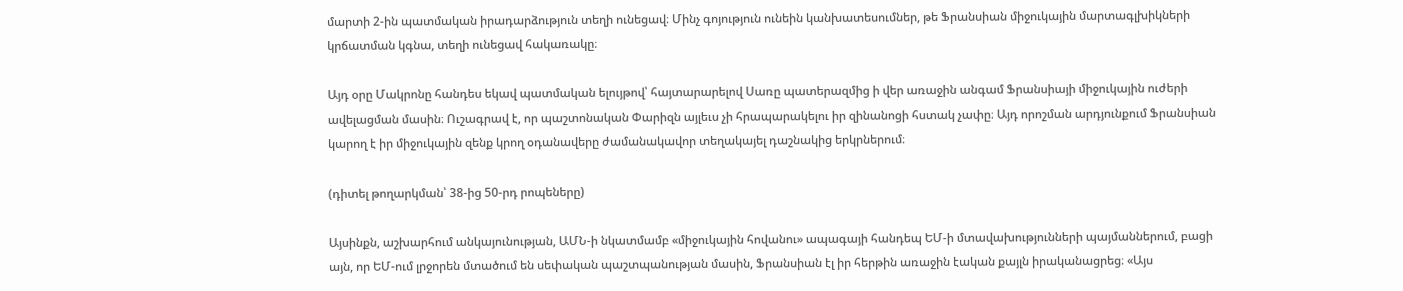մարտի 2-ին պատմական իրադարձություն տեղի ունեցավ։ Մինչ գոյություն ունեին կանխատեսումներ, թե Ֆրանսիան միջուկային մարտագլխիկների կրճատման կգնա, տեղի ունեցավ հակառակը։

Այդ օրը Մակրոնը հանդես եկավ պատմական ելույթով՝ հայտարարելով Սառը պատերազմից ի վեր առաջին անգամ Ֆրանսիայի միջուկային ուժերի ավելացման մասին։ Ուշագրավ է, որ պաշտոնական Փարիզն այլեւս չի հրապարակելու իր զինանոցի հստակ չափը։ Այդ որոշման արդյունքում Ֆրանսիան կարող է իր միջուկային զենք կրող օդանավերը ժամանակավոր տեղակայել դաշնակից երկրներում։

(դիտել թողարկման՝ 38-ից 50-րդ րոպեները)

Այսինքն, աշխարհում անկայունության, ԱՄՆ-ի նկատմամբ «միջուկային հովանու» ապագայի հանդեպ ԵՄ-ի մտավախությունների պայմաններում, բացի այն, որ ԵՄ-ում լրջորեն մտածում են սեփական պաշտպանության մասին, Ֆրանսիան էլ իր հերթին առաջին էական քայլն իրականացրեց։ «Այս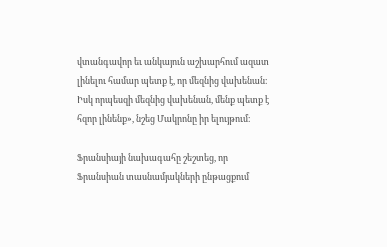վտանգավոր եւ անկայուն աշխարհում ազատ լինելու համար պետք է, որ մեզնից վախենան։ Իսկ որպեսզի մեզնից վախենան, մենք պետք է հզոր լինենք», նշեց Մակրոնը իր ելույթում։

Ֆրանսիայի նախագահը շեշտեց, որ Ֆրանսիան տասնամյակների ընթացքում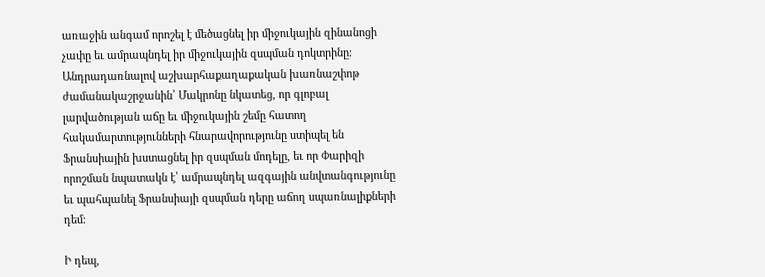առաջին անգամ որոշել է մեծացնել իր միջուկային զինանոցի չափը եւ ամրապնդել իր միջուկային զսպման դոկտրինը։ Անդրադառնալով աշխարհաքաղաքական խառնաշփոթ ժամանակաշրջանին՝ Մակրոնը նկատեց, որ գլոբալ լարվածության աճը եւ միջուկային շեմը հատող հակամարտությունների հնարավորությունը ստիպել են Ֆրանսիային խստացնել իր զսպման մոդելը, եւ որ Փարիզի որոշման նպատակն է՝ ամրապնդել ազգային անվտանգությունը եւ պահպանել Ֆրանսիայի զսպման դերը աճող սպառնալիքների դեմ։

Ի դեպ,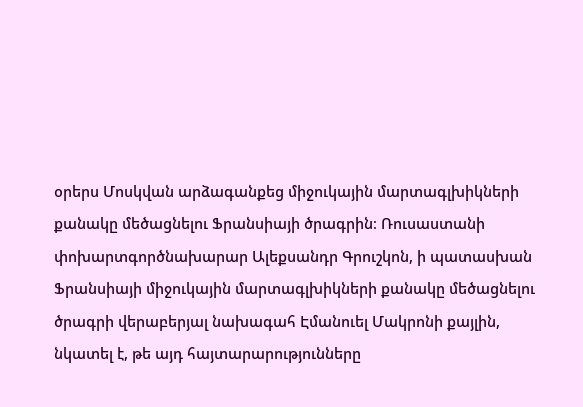օրերս Մոսկվան արձագանքեց միջուկային մարտագլխիկների քանակը մեծացնելու Ֆրանսիայի ծրագրին։ Ռուսաստանի փոխարտգործնախարար Ալեքսանդր Գրուշկոն, ի պատասխան Ֆրանսիայի միջուկային մարտագլխիկների քանակը մեծացնելու ծրագրի վերաբերյալ նախագահ Էմանուել Մակրոնի քայլին, նկատել է, թե այդ հայտարարությունները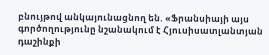բնույթով անկայունացնող են. «Ֆրանսիայի այս գործողությունը նշանակում է Հյուսիսատլանտյան դաշինքի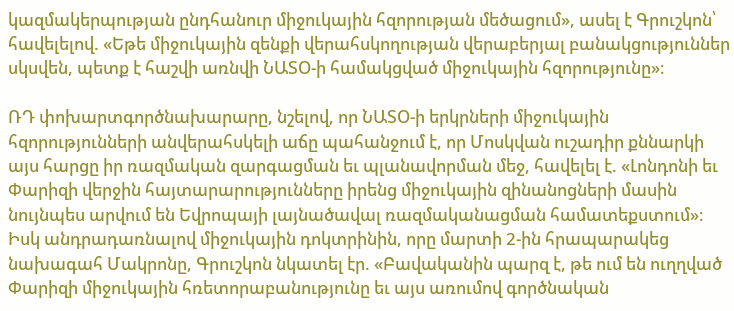կազմակերպության ընդհանուր միջուկային հզորության մեծացում», ասել է Գրուշկոն՝ հավելելով. «Եթե միջուկային զենքի վերահսկողության վերաբերյալ բանակցություններ սկսվեն, պետք է հաշվի առնվի ՆԱՏՕ-ի համակցված միջուկային հզորությունը»։

ՌԴ փոխարտգործնախարարը, նշելով, որ ՆԱՏՕ-ի երկրների միջուկային հզորությունների անվերահսկելի աճը պահանջում է, որ Մոսկվան ուշադիր քննարկի այս հարցը իր ռազմական զարգացման եւ պլանավորման մեջ, հավելել է. «Լոնդոնի եւ Փարիզի վերջին հայտարարությունները իրենց միջուկային զինանոցների մասին նույնպես արվում են Եվրոպայի լայնածավալ ռազմականացման համատեքստում»։ Իսկ անդրադառնալով միջուկային դոկտրինին, որը մարտի 2-ին հրապարակեց նախագահ Մակրոնը, Գրուշկոն նկատել էր. «Բավականին պարզ է, թե ում են ուղղված Փարիզի միջուկային հռետորաբանությունը եւ այս առումով գործնական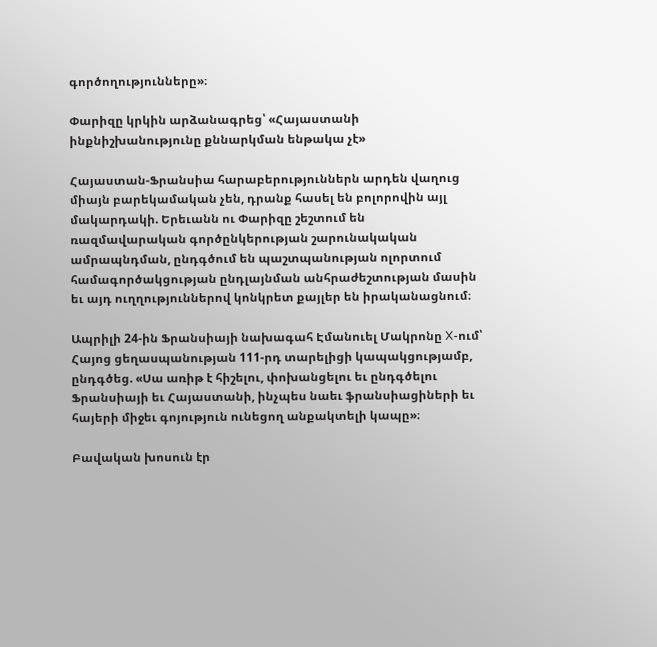գործողությունները»։

Փարիզը կրկին արձանագրեց՝ «Հայաստանի ինքնիշխանությունը քննարկման ենթակա չէ»

Հայաստան-Ֆրանսիա հարաբերություններն արդեն վաղուց միայն բարեկամական չեն, դրանք հասել են բոլորովին այլ մակարդակի. Երեւանն ու Փարիզը շեշտում են ռազմավարական գործընկերության շարունակական ամրապնդման, ընդգծում են պաշտպանության ոլորտում համագործակցության ընդլայնման անհրաժեշտության մասին եւ այդ ուղղություններով կոնկրետ քայլեր են իրականացնում։

Ապրիլի 24-ին Ֆրանսիայի նախագահ Էմանուել Մակրոնը X-ում՝ Հայոց ցեղասպանության 111-րդ տարելիցի կապակցությամբ, ընդգծեց. «Սա առիթ է հիշելու, փոխանցելու եւ ընդգծելու Ֆրանսիայի եւ Հայաստանի, ինչպես նաեւ ֆրանսիացիների եւ հայերի միջեւ գոյություն ունեցող անքակտելի կապը»։

Բավական խոսուն էր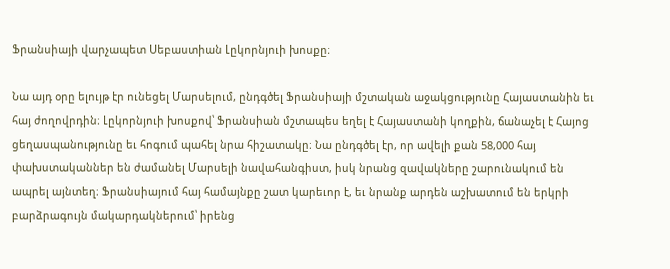Ֆրանսիայի վարչապետ Սեբաստիան Լըկորնյուի խոսքը։

Նա այդ օրը ելույթ էր ունեցել Մարսելում, ընդգծել Ֆրանսիայի մշտական աջակցությունը Հայաստանին եւ հայ ժողովրդին։ Լըկորնյուի խոսքով՝ Ֆրանսիան մշտապես եղել է Հայաստանի կողքին, ճանաչել է Հայոց ցեղասպանությունը եւ հոգում պահել նրա հիշատակը։ Նա ընդգծել էր, որ ավելի քան 58,000 հայ փախստականներ են ժամանել Մարսելի նավահանգիստ, իսկ նրանց զավակները շարունակում են ապրել այնտեղ։ Ֆրանսիայում հայ համայնքը շատ կարեւոր է, եւ նրանք արդեն աշխատում են երկրի բարձրագույն մակարդակներում՝ իրենց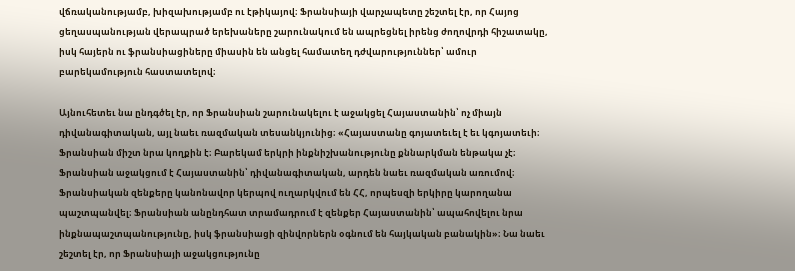վճռականությամբ, խիզախությամբ ու էթիկայով։ Ֆրանսիայի վարչապետը շեշտել էր, որ Հայոց ցեղասպանության վերապրած երեխաները շարունակում են ապրեցնել իրենց ժողովրդի հիշատակը, իսկ հայերն ու ֆրանսիացիները միասին են անցել համատեղ դժվարություններ՝ ամուր բարեկամություն հաստատելով։

Այնուհետեւ նա ընդգծել էր, որ Ֆրանսիան շարունակելու է աջակցել Հայաստանին՝ ոչ միայն դիվանագիտական, այլ նաեւ ռազմական տեսանկյունից։ «Հայաստանը գոյատեւել է եւ կգոյատեւի։ Ֆրանսիան միշտ նրա կողքին է։ Բարեկամ երկրի ինքնիշխանությունը քննարկման ենթակա չէ։ Ֆրանսիան աջակցում է Հայաստանին՝ դիվանագիտական, արդեն նաեւ ռազմական առումով։ Ֆրանսիական զենքերը կանոնավոր կերպով ուղարկվում են ՀՀ, որպեսզի երկիրը կարողանա պաշտպանվել։ Ֆրանսիան անընդհատ տրամադրում է զենքեր Հայաստանին՝ ապահովելու նրա ինքնապաշտպանությունը, իսկ ֆրանսիացի զինվորներն օգնում են հայկական բանակին»։ Նա նաեւ շեշտել էր, որ Ֆրանսիայի աջակցությունը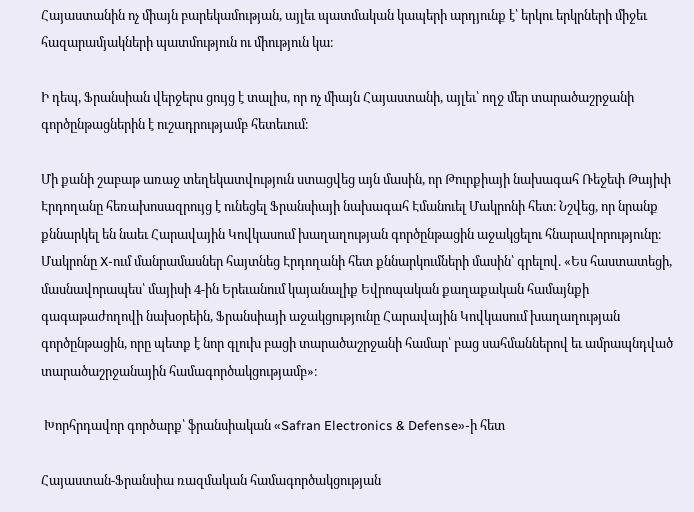Հայաստանին ոչ միայն բարեկամության, այլեւ պատմական կապերի արդյունք է՝ երկու երկրների միջեւ հազարամյակների պատմություն ու միություն կա։

Ի դեպ, Ֆրանսիան վերջերս ցույց է տալիս, որ ոչ միայն Հայաստանի, այլեւ՝ ողջ մեր տարածաշրջանի գործընթացներին է ուշադրությամբ հետեւում։

Մի քանի շաբաթ առաջ տեղեկատվություն ստացվեց այն մասին, որ Թուրքիայի նախագահ Ռեջեփ Թայիփ Էրդողանը հեռախոսազրույց է ունեցել Ֆրանսիայի նախագահ Էմանուել Մակրոնի հետ։ Նշվեց, որ նրանք քննարկել են նաեւ Հարավային Կովկասում խաղաղության գործընթացին աջակցելու հնարավորությունը։ Մակրոնը X-ում մանրամասներ հայտնեց Էրդողանի հետ քննարկումների մասին՝ գրելով. «Ես հաստատեցի, մասնավորապես՝ մայիսի 4-ին Երեւանում կայանալիք Եվրոպական քաղաքական համայնքի գագաթաժողովի նախօրեին, Ֆրանսիայի աջակցությունը Հարավային Կովկասում խաղաղության գործընթացին, որը պետք է նոր գլուխ բացի տարածաշրջանի համար՝ բաց սահմաններով եւ ամրապնդված տարածաշրջանային համագործակցությամբ»։

 Խորհրդավոր գործարք՝ ֆրանսիական «Safran Electronics & Defense»-ի հետ

Հայաստան-Ֆրանսիա ռազմական համագործակցության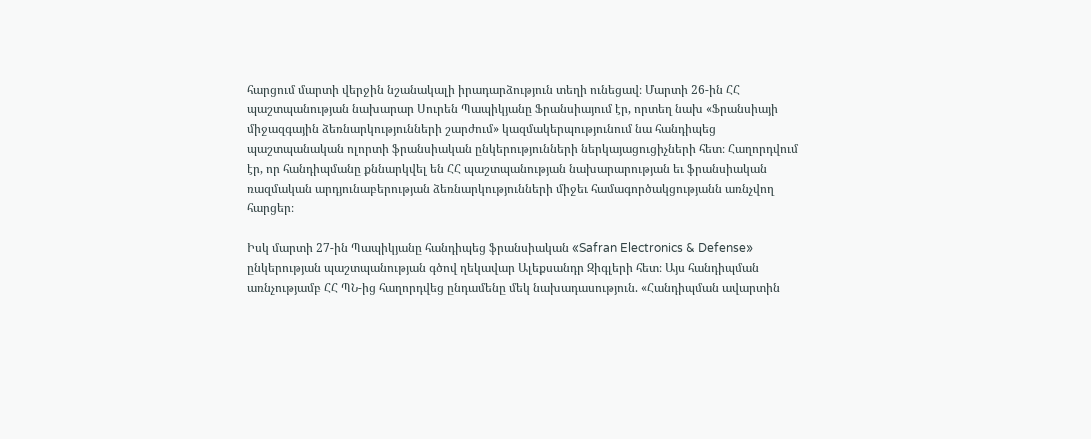հարցում մարտի վերջին նշանակալի իրադարձություն տեղի ունեցավ։ Մարտի 26-ին ՀՀ պաշտպանության նախարար Սուրեն Պապիկյանը Ֆրանսիայում էր, որտեղ նախ «Ֆրանսիայի միջազգային ձեռնարկությունների շարժում» կազմակերպությունում նա հանդիպեց պաշտպանական ոլորտի ֆրանսիական ընկերությունների ներկայացուցիչների հետ։ Հաղորդվում էր, որ հանդիպմանը քննարկվել են ՀՀ պաշտպանության նախարարության եւ ֆրանսիական ռազմական արդյունաբերության ձեռնարկությունների միջեւ համագործակցությանն առնչվող հարցեր։

Իսկ մարտի 27-ին Պապիկյանը հանդիպեց ֆրանսիական «Safran Electronics & Defense» ընկերության պաշտպանության գծով ղեկավար Ալեքսանդր Զիգլերի հետ։ Այս հանդիպման առնչությամբ ՀՀ ՊՆ-ից հաղորդվեց ընդամենը մեկ նախադասություն. «Հանդիպման ավարտին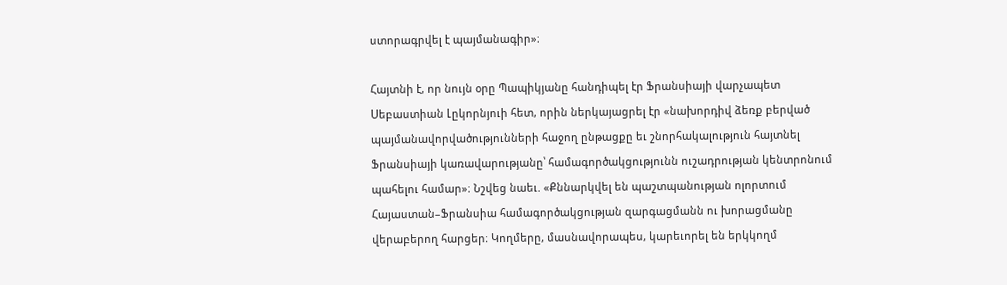ստորագրվել է պայմանագիր»։

Հայտնի է, որ նույն օրը Պապիկյանը հանդիպել էր Ֆրանսիայի վարչապետ Սեբաստիան Լըկորնյուի հետ, որին ներկայացրել էր «նախորդիվ ձեռք բերված պայմանավորվածությունների հաջող ընթացքը եւ շնորհակալություն հայտնել Ֆրանսիայի կառավարությանը՝ համագործակցությունն ուշադրության կենտրոնում պահելու համար»։ Նշվեց նաեւ. «Քննարկվել են պաշտպանության ոլորտում Հայաստան–Ֆրանսիա համագործակցության զարգացմանն ու խորացմանը վերաբերող հարցեր։ Կողմերը, մասնավորապես, կարեւորել են երկկողմ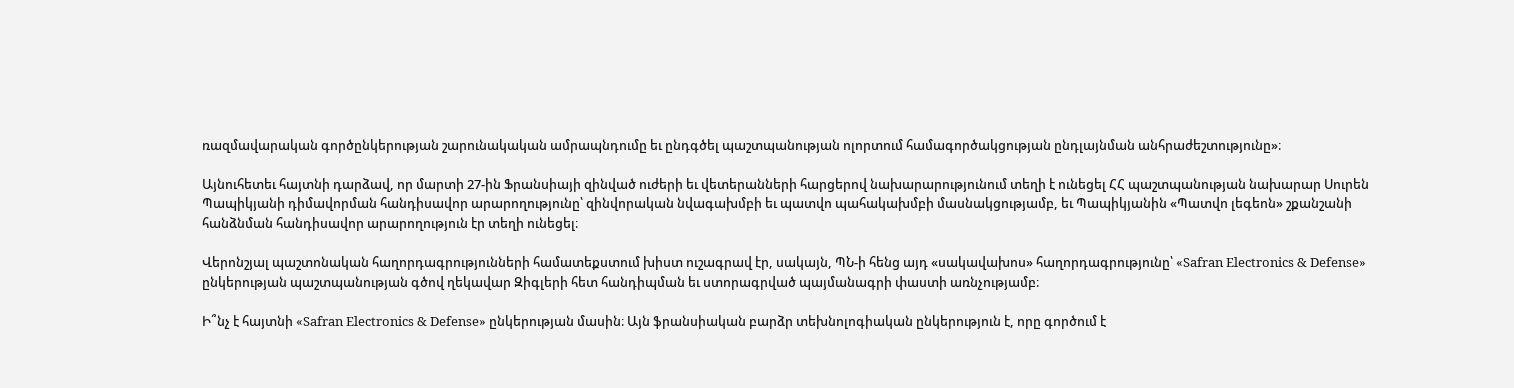ռազմավարական գործընկերության շարունակական ամրապնդումը եւ ընդգծել պաշտպանության ոլորտում համագործակցության ընդլայնման անհրաժեշտությունը»։

Այնուհետեւ հայտնի դարձավ, որ մարտի 27-ին Ֆրանսիայի զինված ուժերի եւ վետերանների հարցերով նախարարությունում տեղի է ունեցել ՀՀ պաշտպանության նախարար Սուրեն Պապիկյանի դիմավորման հանդիսավոր արարողությունը՝ զինվորական նվագախմբի եւ պատվո պահակախմբի մասնակցությամբ, եւ Պապիկյանին «Պատվո լեգեոն» շքանշանի հանձնման հանդիսավոր արարողություն էր տեղի ունեցել։

Վերոնշյալ պաշտոնական հաղորդագրությունների համատեքստում խիստ ուշագրավ էր, սակայն, ՊՆ-ի հենց այդ «սակավախոս» հաղորդագրությունը՝ «Safran Electronics & Defense» ընկերության պաշտպանության գծով ղեկավար Զիգլերի հետ հանդիպման եւ ստորագրված պայմանագրի փաստի առնչությամբ։

Ի՞նչ է հայտնի «Safran Electronics & Defense» ընկերության մասին։ Այն ֆրանսիական բարձր տեխնոլոգիական ընկերություն է, որը գործում է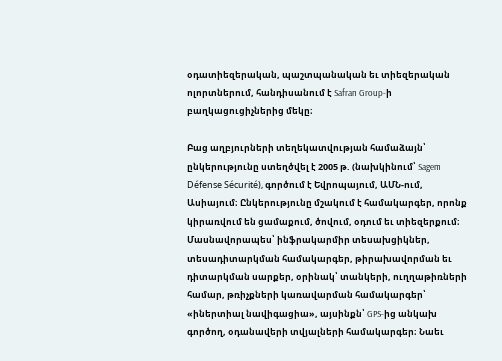օդատիեզերական, պաշտպանական եւ տիեզերական ոլորտներում, հանդիսանում է Safran Group-ի բաղկացուցիչներից մեկը։

Բաց աղբյուրների տեղեկատվության համաձայն՝ ընկերությունը ստեղծվել է 2005 թ. (նախկինում՝ Sagem Défense Sécurité), գործում է Եվրոպայում, ԱՄՆ-ում, Ասիայում։ Ընկերությունը մշակում է համակարգեր, որոնք կիրառվում են ցամաքում, ծովում, օդում եւ տիեզերքում։ Մասնավորապես՝ ինֆրակարմիր տեսախցիկներ, տեսադիտարկման համակարգեր, թիրախավորման եւ դիտարկման սարքեր, օրինակ՝ տանկերի, ուղղաթիռների համար, թռիչքների կառավարման համակարգեր՝ «իներտիալ նավիգացիա», այսինքն՝ GPS-ից անկախ գործող, օդանավերի տվյալների համակարգեր։ Նաեւ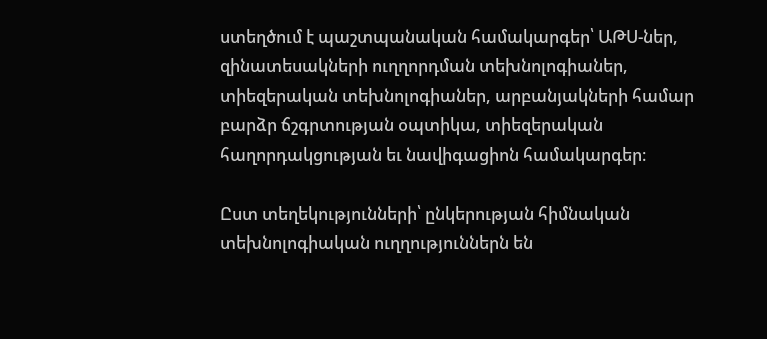ստեղծում է պաշտպանական համակարգեր՝ ԱԹՍ-ներ, զինատեսակների ուղղորդման տեխնոլոգիաներ, տիեզերական տեխնոլոգիաներ, արբանյակների համար բարձր ճշգրտության օպտիկա, տիեզերական հաղորդակցության եւ նավիգացիոն համակարգեր։

Ըստ տեղեկությունների՝ ընկերության հիմնական տեխնոլոգիական ուղղություններն են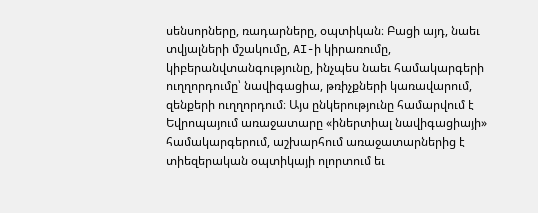սենսորները, ռադարները, օպտիկան։ Բացի այդ, նաեւ տվյալների մշակումը, AI-ի կիրառումը, կիբերանվտանգությունը, ինչպես նաեւ համակարգերի ուղղորդումը՝ նավիգացիա, թռիչքների կառավարում, զենքերի ուղղորդում։ Այս ընկերությունը համարվում է Եվրոպայում առաջատարը «իներտիալ նավիգացիայի» համակարգերում, աշխարհում առաջատարներից է տիեզերական օպտիկայի ոլորտում եւ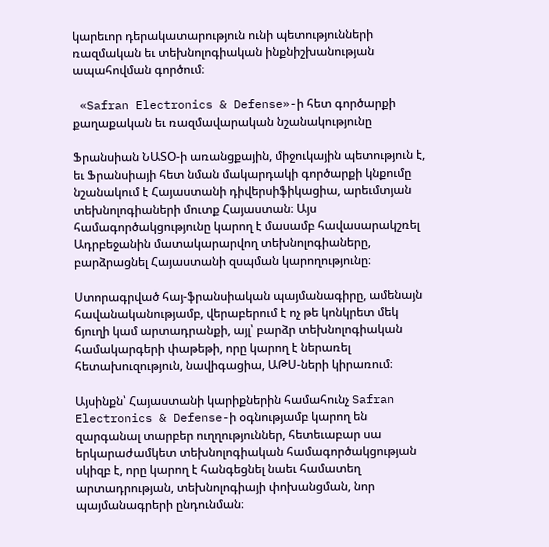կարեւոր դերակատարություն ունի պետությունների ռազմական եւ տեխնոլոգիական ինքնիշխանության ապահովման գործում։

 «Safran Electronics & Defense»-ի հետ գործարքի քաղաքական եւ ռազմավարական նշանակությունը

Ֆրանսիան ՆԱՏՕ-ի առանցքային, միջուկային պետություն է, եւ Ֆրանսիայի հետ նման մակարդակի գործարքի կնքումը նշանակում է Հայաստանի դիվերսիֆիկացիա, արեւմտյան տեխնոլոգիաների մուտք Հայաստան։ Այս համագործակցությունը կարող է մասամբ հավասարակշռել Ադրբեջանին մատակարարվող տեխնոլոգիաները, բարձրացնել Հայաստանի զսպման կարողությունը։

Ստորագրված հայ-ֆրանսիական պայմանագիրը, ամենայն հավանականությամբ, վերաբերում է ոչ թե կոնկրետ մեկ ճյուղի կամ արտադրանքի, այլ՝ բարձր տեխնոլոգիական համակարգերի փաթեթի, որը կարող է ներառել հետախուզություն, նավիգացիա, ԱԹՍ-ների կիրառում։

Այսինքն՝ Հայաստանի կարիքներին համահունչ Safran Electronics & Defense-ի օգնությամբ կարող են զարգանալ տարբեր ուղղություններ, հետեւաբար սա երկարաժամկետ տեխնոլոգիական համագործակցության սկիզբ է, որը կարող է հանգեցնել նաեւ համատեղ արտադրության, տեխնոլոգիայի փոխանցման, նոր պայմանագրերի ընդունման։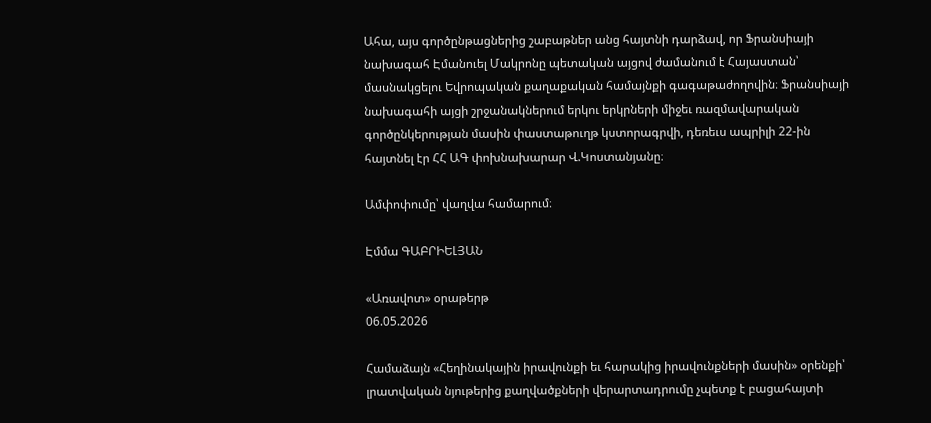Ահա, այս գործընթացներից շաբաթներ անց հայտնի դարձավ, որ Ֆրանսիայի նախագահ Էմանուել Մակրոնը պետական այցով ժամանում է Հայաստան՝ մասնակցելու Եվրոպական քաղաքական համայնքի գագաթաժողովին։ Ֆրանսիայի նախագահի այցի շրջանակներում երկու երկրների միջեւ ռազմավարական գործընկերության մասին փաստաթուղթ կստորագրվի, դեռեւս ապրիլի 22-ին հայտնել էր ՀՀ ԱԳ փոխնախարար Վ.Կոստանյանը։

Ամփոփումը՝ վաղվա համարում։

Էմմա ԳԱԲՐԻԵԼՅԱՆ

«Առավոտ» օրաթերթ
06.05.2026

Համաձայն «Հեղինակային իրավունքի եւ հարակից իրավունքների մասին» օրենքի՝ լրատվական նյութերից քաղվածքների վերարտադրումը չպետք է բացահայտի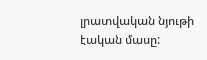լրատվական նյութի էական մասը: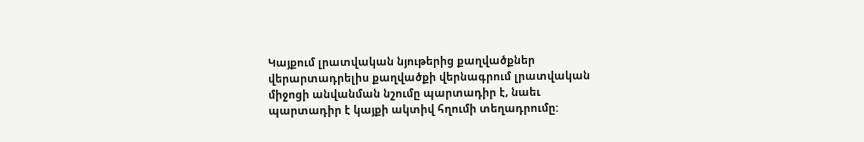Կայքում լրատվական նյութերից քաղվածքներ վերարտադրելիս քաղվածքի վերնագրում լրատվական միջոցի անվանման նշումը պարտադիր է, նաեւ պարտադիր է կայքի ակտիվ հղումի տեղադրումը: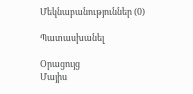Մեկնաբանություններ (0)

Պատասխանել

Օրացույց
Մայիս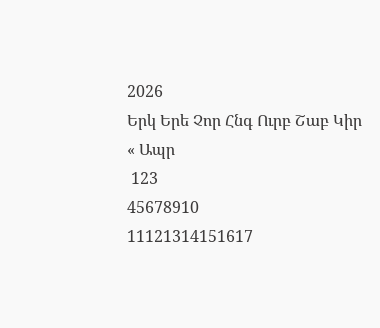2026
Երկ Երե Չոր Հնգ Ուրբ Շաբ Կիր
« Ապր
 123
45678910
11121314151617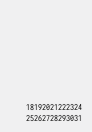18192021222324
25262728293031